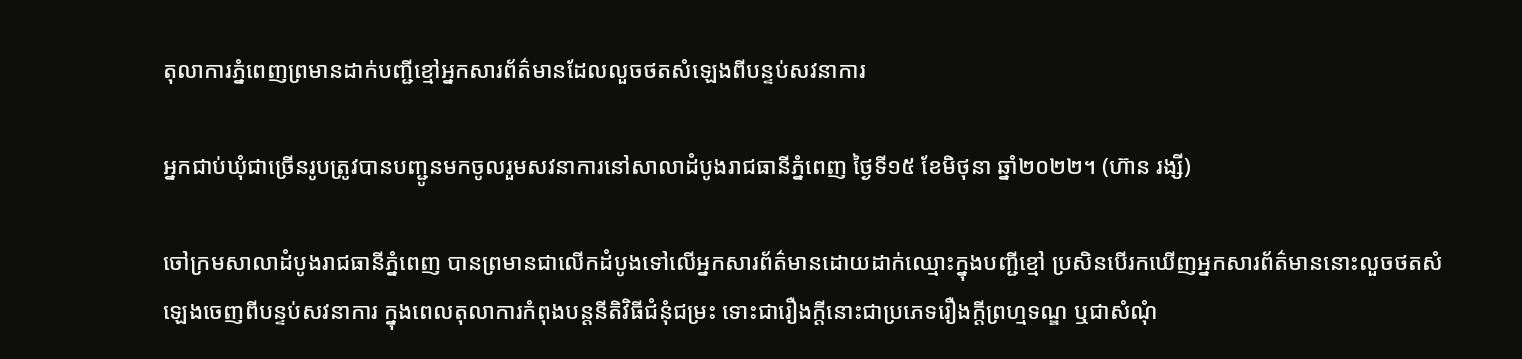តុលាការភ្នំពេញព្រមានដាក់បញ្ជីខ្មៅអ្នកសារព័ត៌មានដែលលួចថតសំឡេងពីបន្ទប់សវនាការ

អ្នកជាប់ឃុំជាច្រើនរូបត្រូវបានបញ្ជូនមកចូលរួមសវនាការនៅសាលាដំបូងរាជធានីភ្នំពេញ ថ្ងៃទី១៥ ខែមិថុនា ឆ្នាំ២០២២។ (ហ៊ាន រង្សី)

ចៅក្រមសាលាដំបូងរាជធានីភ្នំពេញ បានព្រមានជាលើកដំបូងទៅលើអ្នកសារព័ត៌មានដោយដាក់ឈ្មោះក្នុងបញ្ជីខ្មៅ ប្រសិនបើរកឃើញអ្នកសារព័ត៌មាននោះលួចថតសំឡេងចេញពីបន្ទប់សវនាការ ក្នុងពេលតុលាការកំពុងបន្តនីតិវិធីជំនុំជម្រះ ទោះជារឿងក្ដីនោះជាប្រភេទរឿងក្ដីព្រហ្មទណ្ឌ ឬជាសំណុំ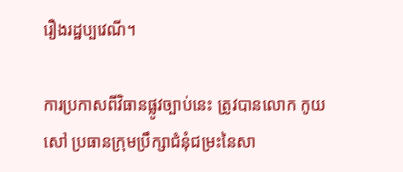រឿងរដ្ឋប្បវេណី។

ការប្រកាសពីវិធានផ្លូវច្បាប់នេះ ត្រូវបានលោក កូយ សៅ ប្រធានក្រុមប្រឹក្សាជំនុំជម្រះនៃសា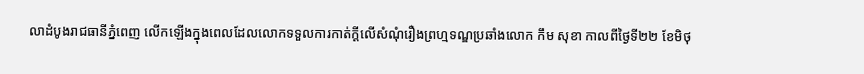លាដំបូងរាជធានីភ្នំពេញ លើកឡើងក្នុងពេលដែលលោកទទួលការកាត់ក្ដីលើសំណុំរឿងព្រហ្មទណ្ឌប្រឆាំងលោក កឹម សុខា កាលពីថ្ងៃទី២២ ខែមិថុ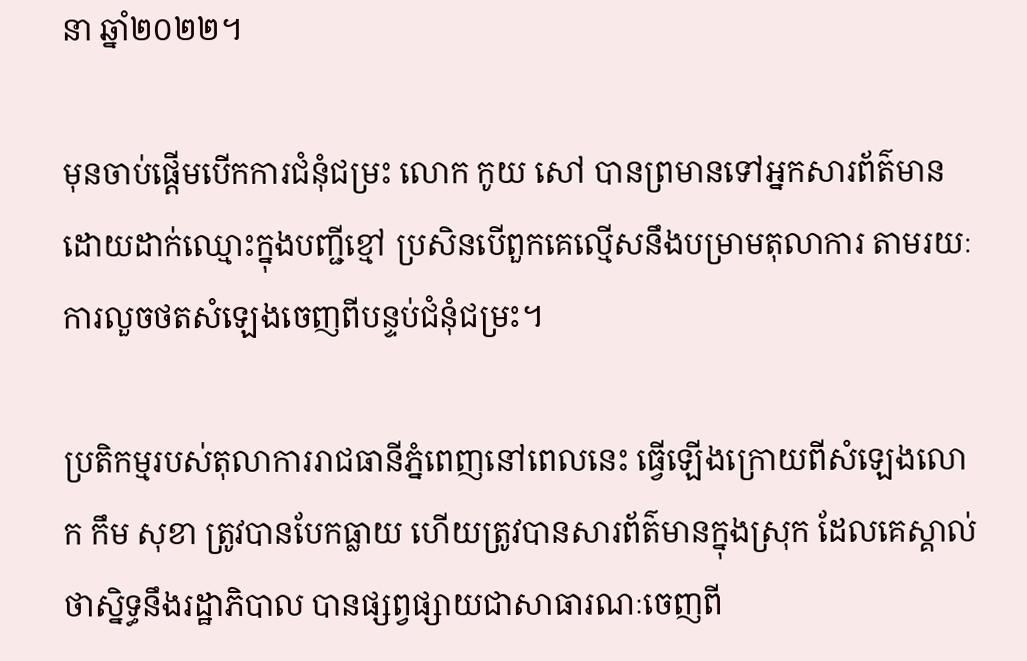នា ឆ្នាំ២០២២។

មុនចាប់ផ្តើមបើកការជំនុំជម្រះ លោក កូយ សៅ បានព្រមានទៅអ្នកសារព័ត៌មានដោយដាក់ឈ្មោះក្នុងបញ្ជីខ្មៅ ប្រសិនបើពួកគេល្មើសនឹងបម្រាមតុលាការ តាមរយៈការលួចថតសំឡេងចេញពីបន្ទប់ជំនុំជម្រះ។

ប្រតិកម្មរបស់តុលាការរាជធានីភ្នំពេញនៅពេលនេះ ធ្វើឡើងក្រោយពីសំឡេងលោក កឹម សុខា ត្រូវបានបែកធ្លាយ ហើយត្រូវបានសារព័ត៌មានក្នុងស្រុក ដែលគេស្គាល់ថាស្និទ្ធនឹងរដ្ឋាភិបាល បានផ្សព្វផ្សាយជាសាធារណៈចេញពី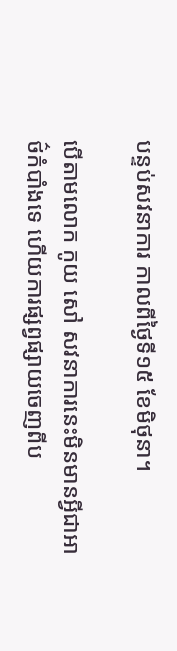បន្ទប់សវនាការ កាលពីថ្ងៃទី១៥ ខែមិថុនា។

បើតាមលោក កូយ សៅ សវនាការនេះមិនមានអ្វីជាអាថ៌កំបាំងទេ ហើយការផ្សព្វផ្សាយចេញពីប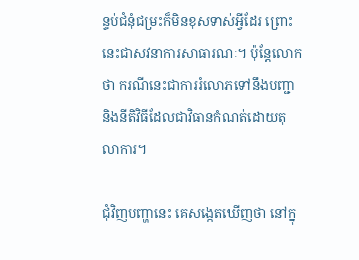ន្ទប់ជំនុំជម្រះក៏មិនខុសទាស់អ្វីដែរ ព្រោះនេះជាសវនាការសាធារណៈ។ ប៉ុន្តែលោកថា ករណីនេះជាការរំលោភទៅនឹងបញ្ជានិងនីតិវិធីដែលជាវិធានកំណត់ដោយតុលាការ។

ជុំវិញបញ្ហានេះ គេសង្កេតឃើញថា នៅក្នុ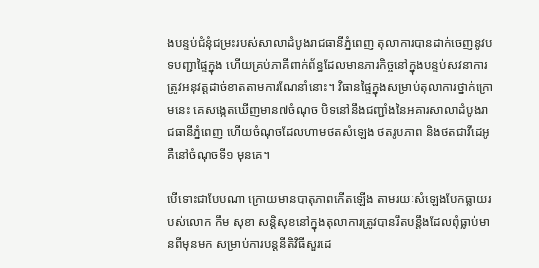ងបន្ទប់ជំនុំជម្រះរបស់សាលាដំបូងរាជធានីភ្នំពេញ តុលាការបានដាក់ចេញនូវបទបញ្ជាផ្ទៃក្នុង ហើយគ្រប់ភាគីពាក់ព័ន្ធដែលមានភារកិច្ចនៅក្នុងបន្ទប់សវនាការ ត្រូវអនុវត្តដាច់ខាតតាមការណែនាំនោះ។ វិធានផ្ទៃក្នុងសម្រាប់តុលាការថ្នាក់ក្រោមនេះ គេសង្កេតឃើញមាន៧ចំណុច បិទនៅនឹងជញ្ជាំងនៃអគារសាលាដំបូងរាជធានីភ្នំពេញ ហើយចំណុចដែលហាមថតសំឡេង ថតរូបភាព និងថតជាវីដេអូ គឺនៅចំណុចទី១ មុនគេ។

បើទោះជាបែបណា ក្រោយមានបាតុភាពកើតឡើង តាមរយៈសំឡេងបែកធ្លាយរបស់លោក កឹម សុខា សន្តិសុខនៅក្នុងតុលាការត្រូវបានរឹតបន្តឹងដែលពុំធ្លាប់មានពីមុនមក សម្រាប់ការបន្តនីតិវិធីសួរដេ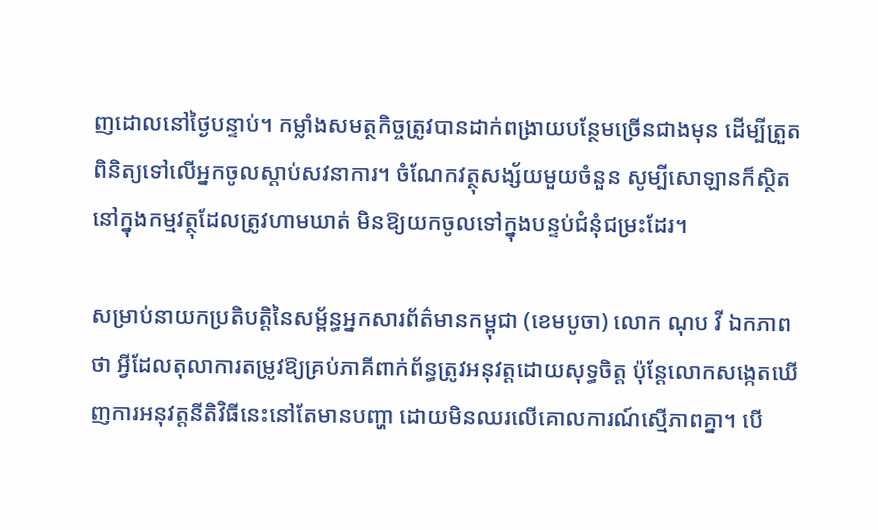ញដោលនៅថ្ងៃបន្ទាប់។ កម្លាំងសមត្ថកិច្ចត្រូវបានដាក់ពង្រាយបន្ថែមច្រើនជាងមុន ដើម្បីត្រួតពិនិត្យទៅលើអ្នកចូលស្តាប់សវនាការ។ ចំណែកវត្ថុសង្ស័យមួយចំនួន សូម្បីសោឡានក៏ស្ថិតនៅក្នុងកម្មវត្ថុដែលត្រូវហាមឃាត់ មិនឱ្យយកចូលទៅក្នុងបន្ទប់ជំនុំជម្រះដែរ។

សម្រាប់នាយកប្រតិបត្តិនៃសម្ព័ន្ធអ្នកសារព័ត៌មានកម្ពុជា (ខេមបូចា) លោក ណុប វី ឯកភាពថា អ្វីដែលតុលាការតម្រូវឱ្យគ្រប់ភាគីពាក់ព័ន្ធត្រូវអនុវត្តដោយសុទ្ធចិត្ត ប៉ុន្តែលោកសង្កេតឃើញការអនុវត្តនីតិវិធីនេះនៅតែមានបញ្ហា ដោយមិនឈរលើគោលការណ៍ស្មើភាពគ្នា។ បើ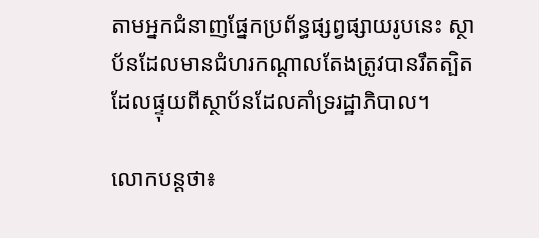តាមអ្នកជំនាញផ្នែកប្រព័ន្ធផ្សព្វផ្សាយរូបនេះ ស្ថាប័នដែលមានជំហរកណ្ដាលតែងត្រូវបានរឹតត្បិត ដែលផ្ទុយពីស្ថាប័នដែលគាំទ្ររដ្ឋាភិបាល។

លោកបន្តថា៖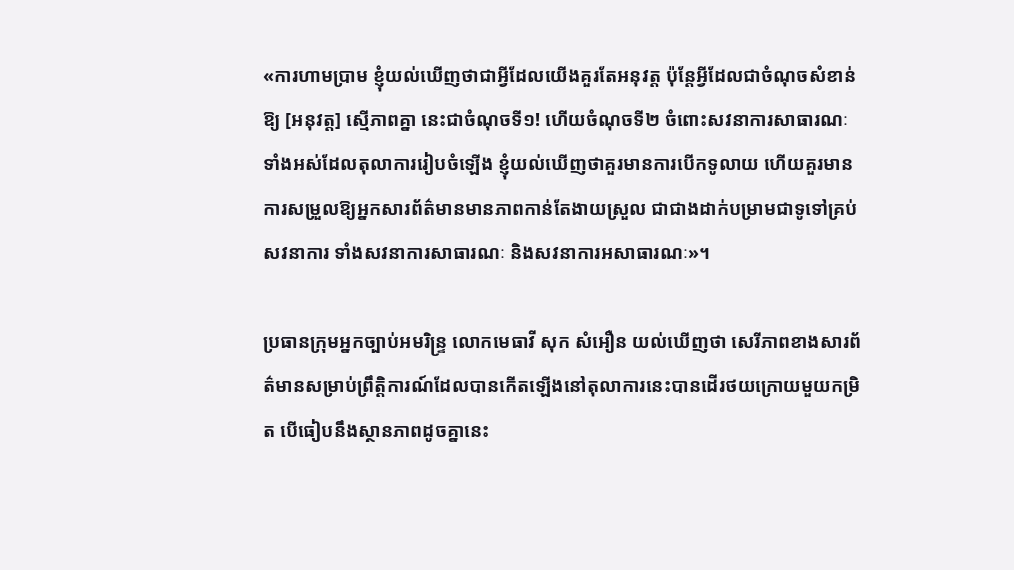«ការហាមប្រាម ខ្ញុំយល់ឃើញថាជាអ្វីដែលយើងគួរតែអនុវត្ត ប៉ុន្តែអ្វីដែលជាចំណុចសំខាន់ឱ្យ [អនុវត្ត] ស្មើភាពគ្នា នេះជាចំណុចទី១! ហើយចំណុចទី២ ចំពោះសវនាការសាធារណៈទាំងអស់ដែលតុលាការរៀបចំឡើង ខ្ញុំយល់ឃើញថាគួរមានការបើកទូលាយ ហើយគួរមានការសម្រួលឱ្យអ្នកសារព័ត៌មានមានភាពកាន់តែងាយស្រួល ជាជាងដាក់បម្រាមជាទូទៅគ្រប់សវនាការ ទាំងសវនាការសាធារណៈ និងសវនាការអសាធារណៈ»។

ប្រធានក្រុមអ្នកច្បាប់អមរិន្ទ្រ លោកមេធាវី សុក សំអឿន យល់ឃើញថា សេរីភាពខាងសារព័ត៌មានសម្រាប់ព្រឹត្តិការណ៍ដែលបានកើតឡើងនៅតុលាការនេះបានដើរថយក្រោយមួយកម្រិត បើធៀបនឹងស្ថានភាពដូចគ្នានេះ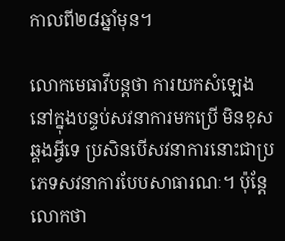កាលពី២៨ឆ្នាំមុន។

លោកមេធាវីបន្តថា ការយកសំឡេងនៅក្នុងបន្ទប់សវនាការមកប្រើ មិនខុសឆ្គងអ្វីទេ ប្រសិនបើសវនាការនោះជាប្រភេទសវនាការបែបសាធារណៈ។ ប៉ុន្តែលោកថា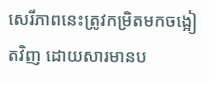សេរីភាពនេះត្រូវកម្រិតមកចង្អៀតវិញ ដោយសារមានប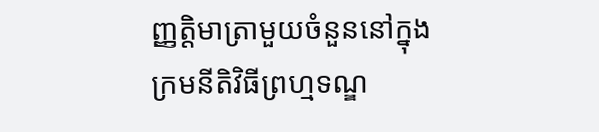ញ្ញត្តិមាត្រាមួយចំនួននៅក្នុងក្រមនីតិវិធីព្រហ្មទណ្ឌ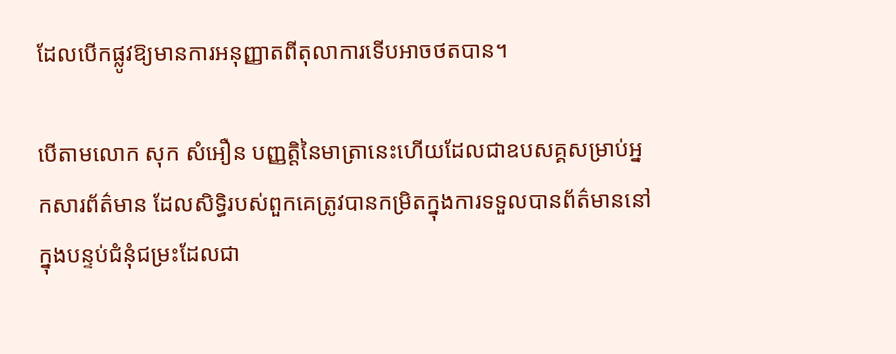ដែលបើកផ្លូវឱ្យមានការអនុញ្ញាតពីតុលាការទើបអាចថតបាន។

បើតាមលោក សុក សំអឿន បញ្ញត្តិនៃមាត្រានេះហើយដែលជាឧបសគ្គសម្រាប់អ្នកសារព័ត៌មាន ដែលសិទ្ធិរបស់ពួកគេត្រូវបានកម្រិតក្នុងការទទួលបានព័ត៌មាននៅក្នុងបន្ទប់ជំនុំជម្រះដែលជា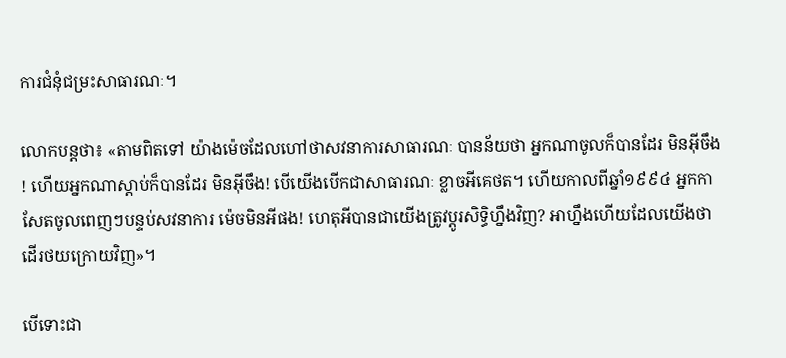ការជំនុំជម្រះសាធារណៈ។

លោកបន្តថា៖ «តាមពិតទៅ យ៉ាងម៉េចដែលហៅថាសវនាការសាធារណៈ បានន័យថា អ្នកណាចូលក៏បានដែរ មិនអ៊ីចឹង! ហើយអ្នកណាស្តាប់ក៏បានដែរ មិនអ៊ីចឹង! បើយើងបើកជាសាធារណៈ ខ្លាចអីគេថត។ ហើយកាលពីឆ្នាំ១៩៩៤ អ្នកកាសែតចូលពេញៗបន្ទប់សវនាការ ម៉េចមិនអីផង! ហេតុអីបានជាយើងត្រូវប្តូរសិទ្ធិហ្នឹងវិញ? អាហ្នឹងហើយដែលយើងថាដើរថយក្រោយវិញ»។

បើទោះជា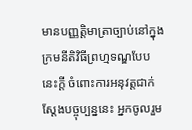មានបញ្ញត្តិមាត្រាច្បាប់នៅក្នុងក្រមនីតិវិធីព្រហ្មទណ្ឌបែបនេះក្តី ចំពោះការអនុវត្តជាក់ស្តែងបច្ចុប្បន្ននេះ អ្នកចូលរួម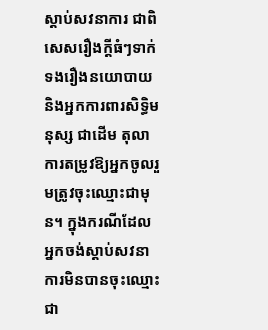ស្តាប់សវនាការ ជាពិសេសរឿងក្តីធំៗទាក់ទងរឿងនយោបាយ និងអ្នកការពារសិទ្ធិមនុស្ស ជាដើម តុលាការតម្រូវឱ្យអ្នកចូលរួមត្រូវចុះឈ្មោះជាមុន។ ក្នុងករណីដែលអ្នកចង់ស្តាប់សវនាការមិនបានចុះឈ្មោះជា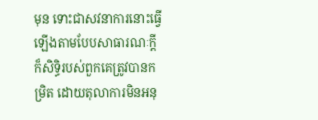មុន ទោះជាសវនាការនោះធ្វើឡើងតាមបែបសាធារណៈក្តី ក៏សិទ្ធិរបស់ពួកគេត្រូវបានកម្រិត ដោយតុលាការមិនអនុ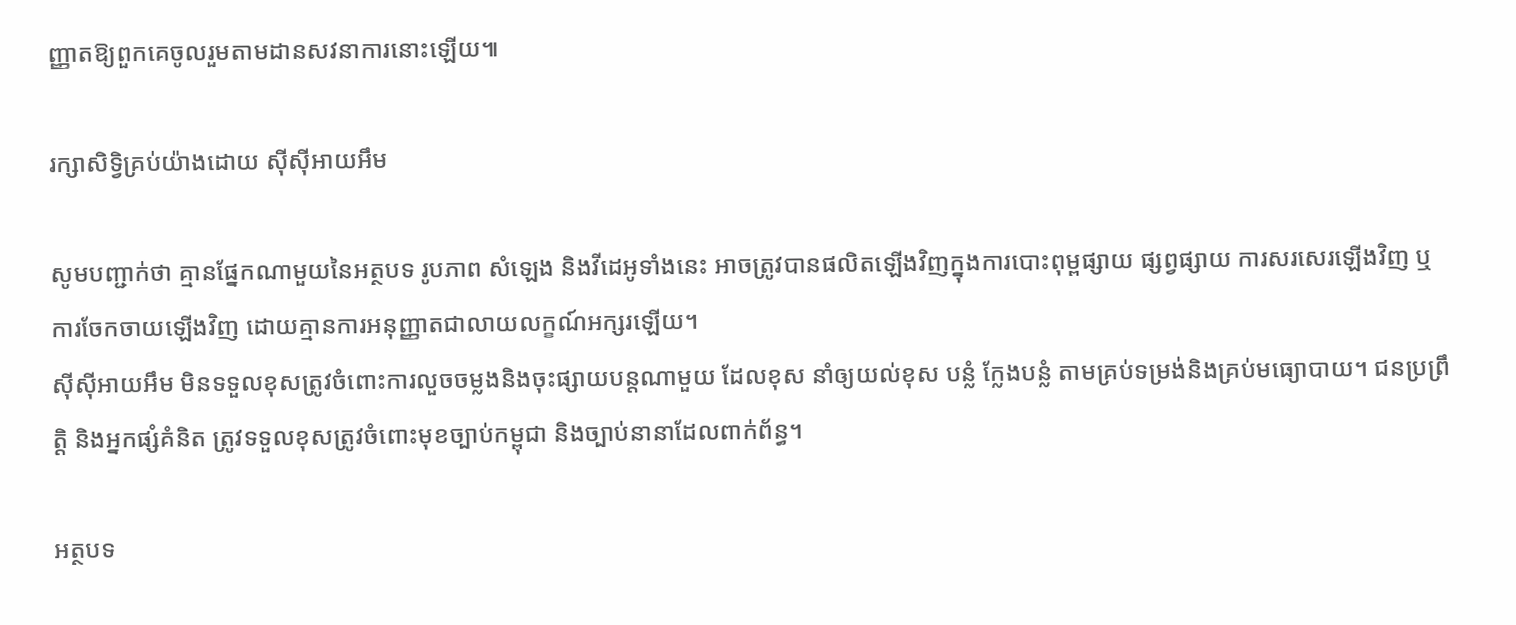ញ្ញាតឱ្យពួកគេចូលរួមតាមដានសវនាការនោះឡើយ៕

រក្សាសិទ្វិគ្រប់យ៉ាងដោយ ស៊ីស៊ីអាយអឹម

សូមបញ្ជាក់ថា គ្មានផ្នែកណាមួយនៃអត្ថបទ រូបភាព សំឡេង និងវីដេអូទាំងនេះ អាចត្រូវបានផលិតឡើងវិញក្នុងការបោះពុម្ពផ្សាយ ផ្សព្វផ្សាយ ការសរសេរឡើងវិញ ឬ ការចែកចាយឡើងវិញ ដោយគ្មានការអនុញ្ញាតជាលាយលក្ខណ៍អក្សរឡើយ។
ស៊ីស៊ីអាយអឹម មិនទទួលខុសត្រូវចំពោះការលួចចម្លងនិងចុះផ្សាយបន្តណាមួយ ដែលខុស នាំឲ្យយល់ខុស បន្លំ ក្លែងបន្លំ តាមគ្រប់ទម្រង់និងគ្រប់មធ្យោបាយ។ ជនប្រព្រឹត្តិ និងអ្នកផ្សំគំនិត ត្រូវទទួលខុសត្រូវចំពោះមុខច្បាប់កម្ពុជា និងច្បាប់នានាដែលពាក់ព័ន្ធ។

អត្ថបទ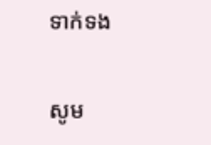ទាក់ទង

សូម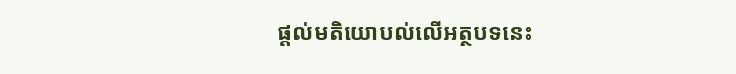ផ្ដល់មតិយោបល់លើអត្ថបទនេះ